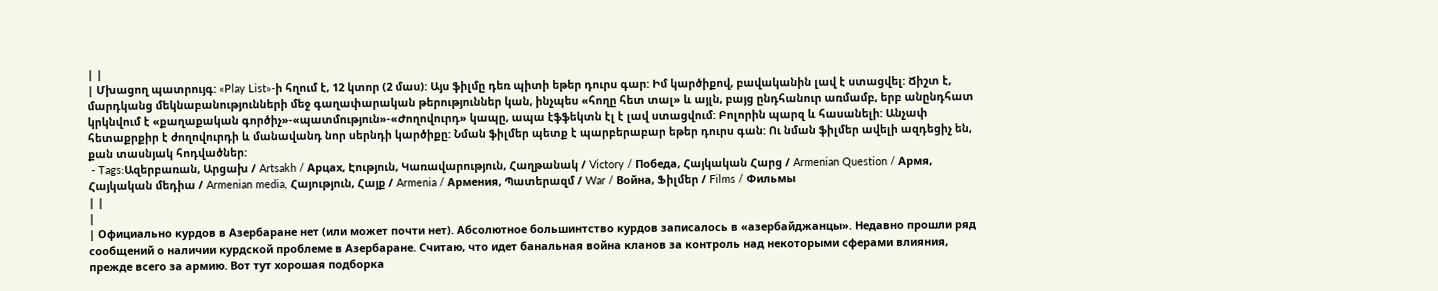| |
| Մխացող պատրույգ: «Play List»-ի հղում է, 12 կտոր (2 մաս): Այս ֆիլմը դեռ պիտի եթեր դուրս գար: Իմ կարծիքով, բավականին լավ է ստացվել: Ճիշտ է, մարդկանց մեկնաբանությունների մեջ գաղափարական թերություններ կան, ինչպես «հողը հետ տալ» և այլն, բայց ընդհանուր առմամբ, երբ անընդհատ կրկնվում է «քաղաքական գործիչ»-«պատմություն»-«Ժողովուրդ» կապը, ապա էֆֆեկտն էլ է լավ ստացվում: Բոլորին պարզ և հասանելի: Անչափ հետաքրքիր է ժողովուրդի և մանավանդ նոր սերնդի կարծիքը: Նման ֆիլմեր պետք է պարբերաբար եթեր դուրս գան: Ու նման ֆիլմեր ավելի ազդեցիչ են, քան տասնյակ հոդվածներ:
 - Tags:Ազերբառան, Արցախ / Artsakh / Арцах, Էություն, Կառավարություն, Հաղթանակ / Victory / Победа, Հայկական Հարց / Armenian Question / Армя, Հայկական մեդիա / Armenian media, Հայություն, Հայք / Armenia / Армения, Պատերազմ / War / Война, Ֆիլմեր / Films / Фильмы
| |
|
| Официально курдов в Азербаране нет (или может почти нет). Абсолютное большинтство курдов записалось в «азербайджанцы». Недавно прошли ряд сообщений о наличии курдской проблеме в Азербаране. Считаю, что идет банальная война кланов за контроль над некоторыми сферами влияния, прежде всего за армию. Вот тут хорошая подборка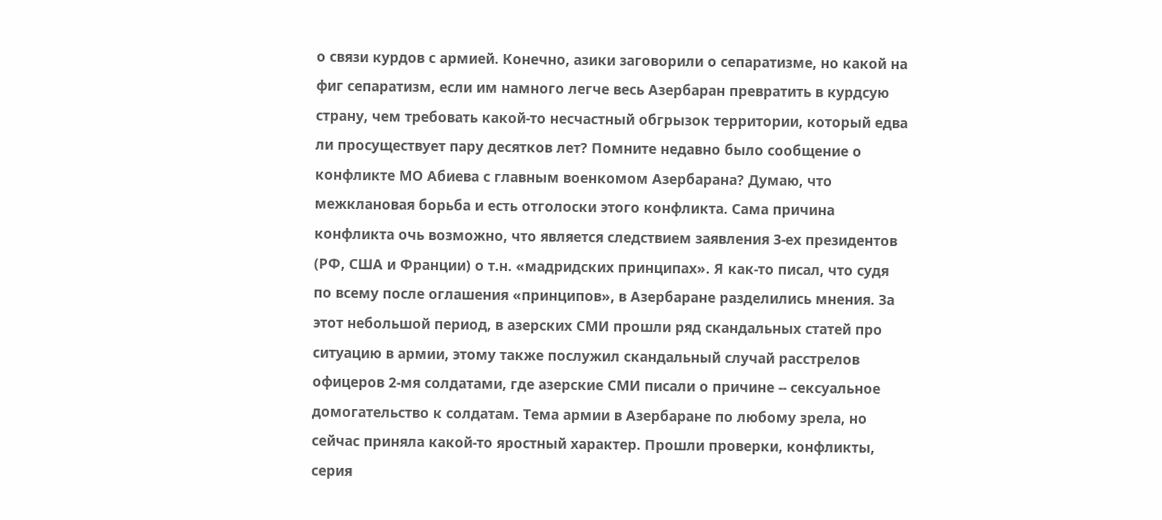о связи курдов с армией. Конечно, азики заговорили о сепаратизме, но какой на фиг сепаратизм, если им намного легче весь Азербаран превратить в курдсую страну, чем требовать какой-то несчастный обгрызок территории, который едва ли просуществует пару десятков лет? Помните недавно было сообщение о конфликте МО Абиева с главным военкомом Азербарана? Думаю, что межклановая борьба и есть отголоски этого конфликта. Сама причина конфликта очь возможно, что является следствием заявления 3-ех президентов (РФ, США и Франции) о т.н. «мадридских принципах». Я как-то писал, что судя по всему после оглашения «принципов», в Азербаране разделились мнения. За этот небольшой период, в азерских СМИ прошли ряд скандальных статей про ситуацию в армии, этому также послужил скандальный случай расстрелов офицеров 2-мя солдатами, где азерские СМИ писали о причине -- сексуальное домогательство к солдатам. Тема армии в Азербаране по любому зрела, но сейчас приняла какой-то яростный характер. Прошли проверки, конфликты, серия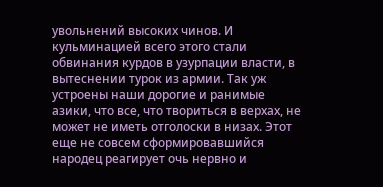увольнений высоких чинов. И кульминацией всего этого стали обвинания курдов в узурпации власти, в вытеснении турок из армии. Так уж устроены наши дорогие и ранимые азики, что все, что твориться в верхах, не может не иметь отголоски в низах. Этот еще не совсем сформировавшийся народец реагирует очь нервно и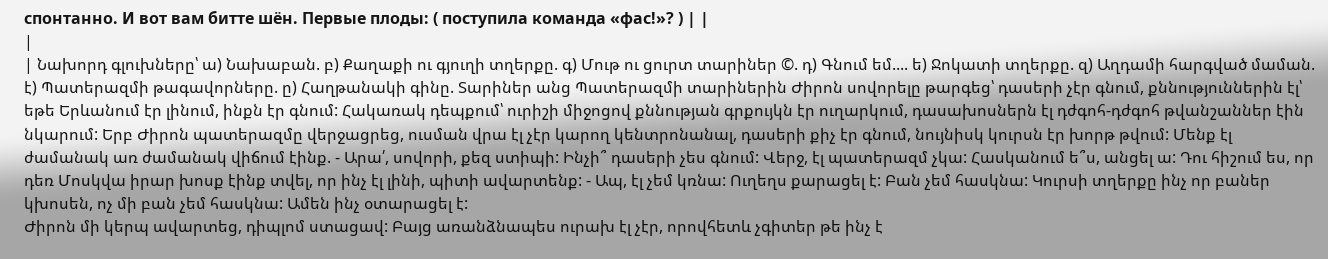спонтанно. И вот вам битте шён. Первые плоды: ( поступила команда «фас!»? ) | |
|
| Նախորդ գլուխները՝ ա) Նախաբան. բ) Քաղաքի ու գյուղի տղերքը. գ) Մութ ու ցուրտ տարիներ ©. դ) Գնում եմ.... ե) Ջոկատի տղերքը. զ) Աղդամի հարգված մաման. է) Պատերազմի թագավորները. ը) Հաղթանակի գինը. Տարիներ անց Պատերազմի տարիներին Ժիրոն սովորելը թարգեց՝ դասերի չէր գնում, քննություններին էլ՝ եթե Երևանում էր լինում, ինքն էր գնում: Հակառակ դեպքում՝ ուրիշի միջոցով քննության գրքույկն էր ուղարկում, դասախոսներն էլ դժգոհ-դժգոհ թվանշաններ էին նկարում: Երբ Ժիրոն պատերազմը վերջացրեց, ուսման վրա էլ չէր կարող կենտրոնանալ, դասերի քիչ էր գնում, նույնիսկ կուրսն էր խորթ թվում: Մենք էլ ժամանակ առ ժամանակ վիճում էինք. - Արա՛, սովորի, քեզ ստիպի: Ինչի՞ դասերի չես գնում: Վերջ, էլ պատերազմ չկա: Հասկանում ե՞ս, անցել ա: Դու հիշում ես, որ դեռ Մոսկվա իրար խոսք էինք տվել, որ ինչ էլ լինի, պիտի ավարտենք: - Ապ, էլ չեմ կռնա: Ուղեղս քարացել է: Բան չեմ հասկնա: Կուրսի տղերքը ինչ որ բաներ կխոսեն, ոչ մի բան չեմ հասկնա: Ամեն ինչ օտարացել է:
Ժիրոն մի կերպ ավարտեց, դիպլոմ ստացավ: Բայց առանձնապես ուրախ էլ չէր, որովհետև չգիտեր թե ինչ է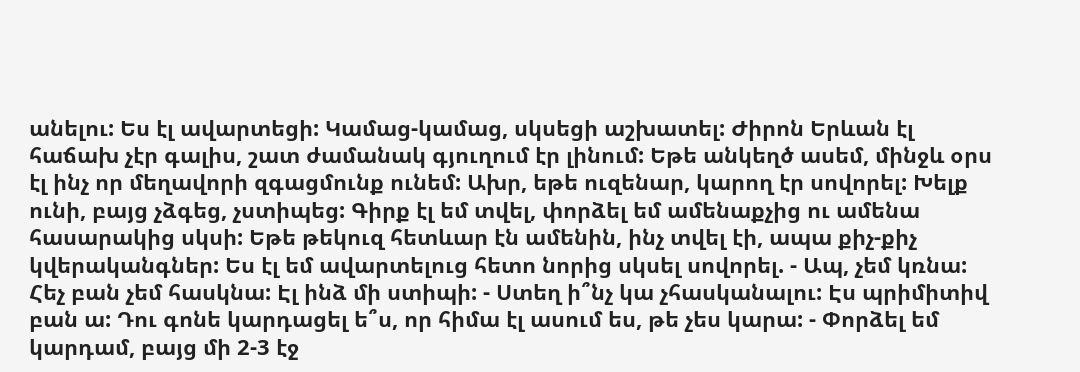անելու: Ես էլ ավարտեցի: Կամաց-կամաց, սկսեցի աշխատել: Ժիրոն Երևան էլ հաճախ չէր գալիս, շատ ժամանակ գյուղում էր լինում: Եթե անկեղծ ասեմ, մինջև օրս էլ ինչ որ մեղավորի զգացմունք ունեմ: Ախր, եթե ուզենար, կարող էր սովորել: Խելք ունի, բայց չձգեց, չստիպեց: Գիրք էլ եմ տվել, փորձել եմ ամենաքչից ու ամենա հասարակից սկսի: Եթե թեկուզ հետևար էն ամենին, ինչ տվել էի, ապա քիչ-քիչ կվերականգներ: Ես էլ եմ ավարտելուց հետո նորից սկսել սովորել. - Ապ, չեմ կռնա: Հեչ բան չեմ հասկնա: Էլ ինձ մի ստիպի: - Ստեղ ի՞նչ կա չհասկանալու: Էս պրիմիտիվ բան ա: Դու գոնե կարդացել ե՞ս, որ հիմա էլ ասում ես, թե չես կարա: - Փորձել եմ կարդամ, բայց մի 2-3 էջ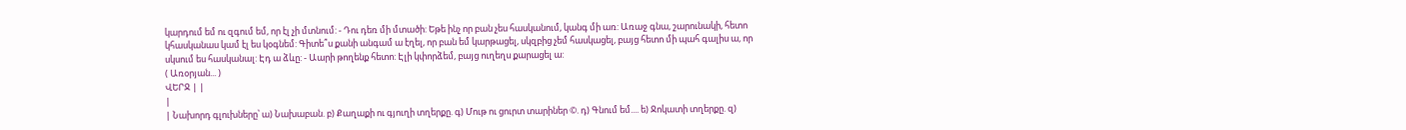կարդում եմ ու զգում եմ, որ էլ չի մտնում: - Դու դեռ մի մտածի: Եթե ինչ որ բան չես հասկանում, կանգ մի առ: Առաջ գնա, շարունակի, հետո կհասկանաս կամ էլ ես կօգնեմ: Գիտե՞ս քանի անգամ ա էղել, որ բան եմ կարթացել, սկզբից չեմ հասկացել, բայց հետո մի պահ գալիս ա, որ սկսում ես հասկանալ: Էդ ա ձևը: - Աարի թողենք հետո: Էլի կփորձեմ, բայց ուղեղս քարացել ա:
( Առօրյան... )
ՎԵՐՋ | |
|
| Նախորդ գլուխները՝ ա) Նախաբան. բ) Քաղաքի ու գյուղի տղերքը. գ) Մութ ու ցուրտ տարիներ ©. դ) Գնում եմ.... ե) Ջոկատի տղերքը. զ)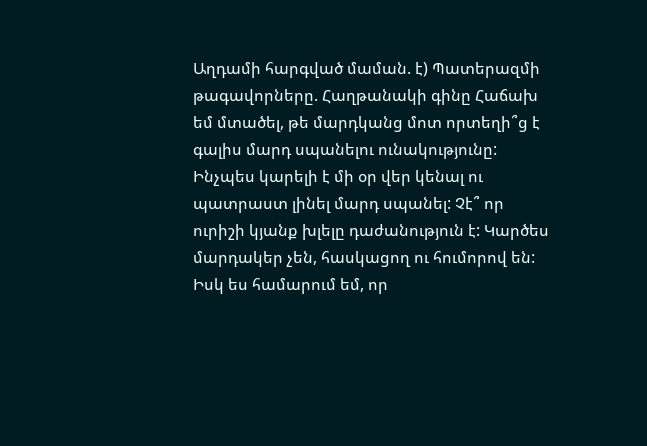Աղդամի հարգված մաման. է) Պատերազմի թագավորները. Հաղթանակի գինը Հաճախ եմ մտածել, թե մարդկանց մոտ որտեղի՞ց է գալիս մարդ սպանելու ունակությունը: Ինչպես կարելի է մի օր վեր կենալ ու պատրաստ լինել մարդ սպանել: Չէ՞ որ ուրիշի կյանք խլելը դաժանություն է: Կարծես մարդակեր չեն, հասկացող ու հումորով են: Իսկ ես համարում եմ, որ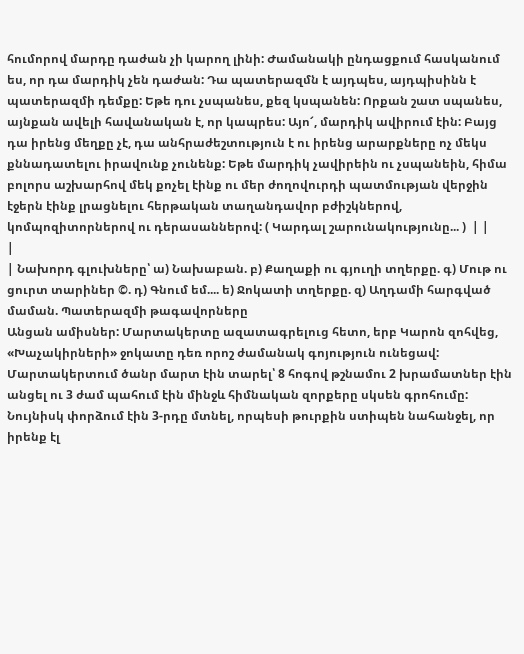հումորով մարդը դաժան չի կարող լինի: Ժամանակի ընդացքում հասկանում ես, որ դա մարդիկ չեն դաժան: Դա պատերազմն է այդպես, այդպիսինն է պատերազմի դեմքը: Եթե դու չսպանես, քեզ կսպանեն: Որքան շատ սպանես, այնքան ավելի հավանական է, որ կապրես: Այո՜, մարդիկ ավիրում էին: Բայց դա իրենց մեղքը չէ, դա անհրաժեշտություն է ու իրենց արարքները ոչ մեկս քննադատելու իրավունք չունենք: Եթե մարդիկ չավիրեին ու չսպանեին, հիմա բոլորս աշխարհով մեկ քոչել էինք ու մեր ժողովուրդի պատմության վերջին էջերն էինք լրացնելու հերթական տաղանդավոր բժիշկներով, կոմպոզիտորներով ու դերասաններով: ( Կարդալ շարունակությունը... )  | |
|
| Նախորդ գլուխները՝ ա) Նախաբան. բ) Քաղաքի ու գյուղի տղերքը. գ) Մութ ու ցուրտ տարիներ ©. դ) Գնում եմ.... ե) Ջոկատի տղերքը. զ) Աղդամի հարգված մաման. Պատերազմի թագավորները
Անցան ամիսներ: Մարտակերտը ազատագրելուց հետո, երբ Կարոն զոհվեց, «Խաչակիրների» ջոկատը դեռ որոշ ժամանակ գոյություն ունեցավ: Մարտակերտում ծանր մարտ էին տարել՝ 8 հոգով թշնամու 2 խրամատներ էին անցել ու 3 ժամ պահում էին մինջև հիմնական զորքերը սկսեն գրոհումը: Նույնիսկ փորձում էին 3-րդը մտնել, որպեսի թուրքին ստիպեն նահանջել, որ իրենք էլ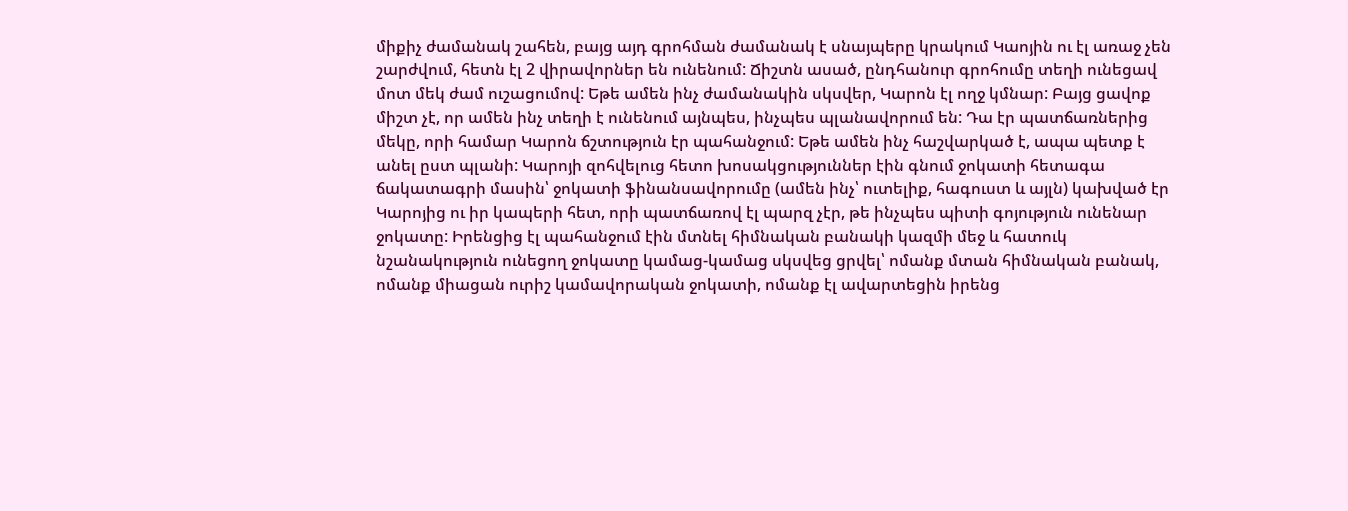միքիչ ժամանակ շահեն, բայց այդ գրոհման ժամանակ է սնայպերը կրակում Կաոյին ու էլ առաջ չեն շարժվում, հետն էլ 2 վիրավորներ են ունենում: Ճիշտն ասած, ընդհանուր գրոհումը տեղի ունեցավ մոտ մեկ ժամ ուշացումով: Եթե ամեն ինչ ժամանակին սկսվեր, Կարոն էլ ողջ կմնար: Բայց ցավոք միշտ չէ, որ ամեն ինչ տեղի է ունենում այնպես, ինչպես պլանավորում են: Դա էր պատճառներից մեկը, որի համար Կարոն ճշտություն էր պահանջում: Եթե ամեն ինչ հաշվարկած է, ապա պետք է անել ըստ պլանի: Կարոյի զոհվելուց հետո խոսակցություններ էին գնում ջոկատի հետագա ճակատագրի մասին՝ ջոկատի ֆինանսավորումը (ամեն ինչ՝ ուտելիք, հագուստ և այլն) կախված էր Կարոյից ու իր կապերի հետ, որի պատճառով էլ պարզ չէր, թե ինչպես պիտի գոյություն ունենար ջոկատը: Իրենցից էլ պահանջում էին մտնել հիմնական բանակի կազմի մեջ և հատուկ նշանակություն ունեցող ջոկատը կամաց-կամաց սկսվեց ցրվել՝ ոմանք մտան հիմնական բանակ, ոմանք միացան ուրիշ կամավորական ջոկատի, ոմանք էլ ավարտեցին իրենց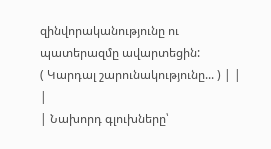զինվորականությունը ու պատերազմը ավարտեցին:
( Կարդալ շարունակությունը... ) | |
|
| Նախորդ գլուխները՝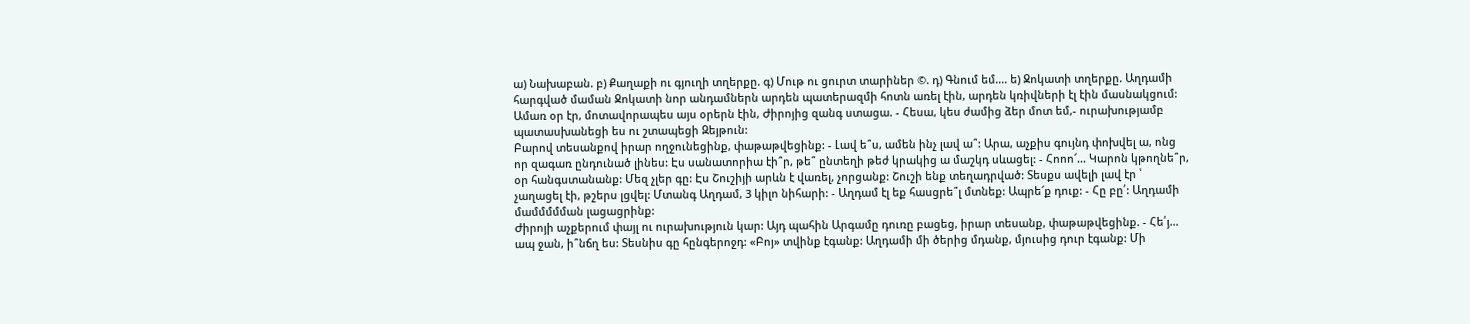ա) Նախաբան. բ) Քաղաքի ու գյուղի տղերքը. գ) Մութ ու ցուրտ տարիներ ©. դ) Գնում եմ.... ե) Ջոկատի տղերքը. Աղդամի հարգված մաման Ջոկատի նոր անդամներն արդեն պատերազմի հոտն առել էին, արդեն կռիվների էլ էին մասնակցում: Ամառ օր էր, մոտավորապես այս օրերն էին, Ժիրոյից զանգ ստացա. - Հեսա, կես ժամից ձեր մոտ եմ,- ուրախությամբ պատասխանեցի ես ու շտապեցի Զեյթուն:
Բարով տեսանքով իրար ողջունեցինք, փաթաթվեցինք: - Լավ ե՞ս, ամեն ինչ լավ ա՞: Արա, աչքիս գույնդ փոխվել ա, ոնց որ զագառ ընդունած լինես: Էս սանատորիա էի՞ր, թե՞ ընտեղի թեժ կրակից ա մաշկդ սևացել: - Հոոո՜... Կարոն կթողնե՞ր, օր հանգստանանք: Մեզ չլեր գը: Էս Շուշիյի արևն է վառել, չորցանք: Շուշի ենք տեղադրված: Տեսքս ավելի լավ էր ՝ չաղացել էի, թշերս լցվել: Մտանգ Աղդամ, 3 կիլո նիհարի: - Աղդամ էլ եք հասցրե՞լ մտնեք: Ապրե՜ք դուք: - Հը բը՛: Աղդամի մամմմմման լացացրինք:
Ժիրոյի աչքերում փայլ ու ուրախություն կար: Այդ պահին Արգամը դուռը բացեց, իրար տեսանք, փաթաթվեցինք. - Հե՛յ... ապ ջան, ի՞նճղ ես: Տեսնիս գը հընգերոջդ: «Բոյ» տվինք էգանք: Աղդամի մի ծերից մդանք, մյուսից դուր էգանք: Մի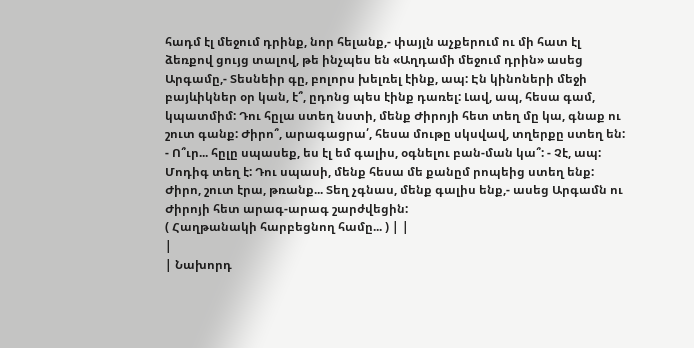հադմ էլ մեջում դրինք, նոր հելանք,- փայլն աչքերում ու մի հատ էլ ձեռքով ցույց տալով, թե ինչպես են «Աղդամի մեջում դրին» ասեց Արգամը,- Տեսնեիր գը, բոլորս խելռել էինք, ապ: Էն կինոների մեջի բայևիկներ օր կան, է՞, ըդոնց պես էինք դառել: Լավ, ապ, հեսա գամ, կպատմիմ: Դու հըլա ստեղ նստի, մենք Ժիրոյի հետ տեղ մը կա, գնաք ու շուտ գանք: Ժիրո՞, արագացրա՛, հեսա մութը սկսվավ, տղերքը ստեղ են: - Ո՞ւր... հըլը սպասեք, ես էլ եմ գալիս, օգնելու բան-ման կա՞: - Չէ, ապ: Մոդիգ տեղ է: Դու սպասի, մենք հեսա մե քանըմ րոպեից ստեղ ենք: Ժիրո, շուտ էրա, թռանք... Տեղ չգնաս, մենք գալիս ենք,- ասեց Արգամն ու Ժիրոյի հետ արագ-արագ շարժվեցին:
( Հաղթանակի հարբեցնող համը... ) | |
|
| Նախորդ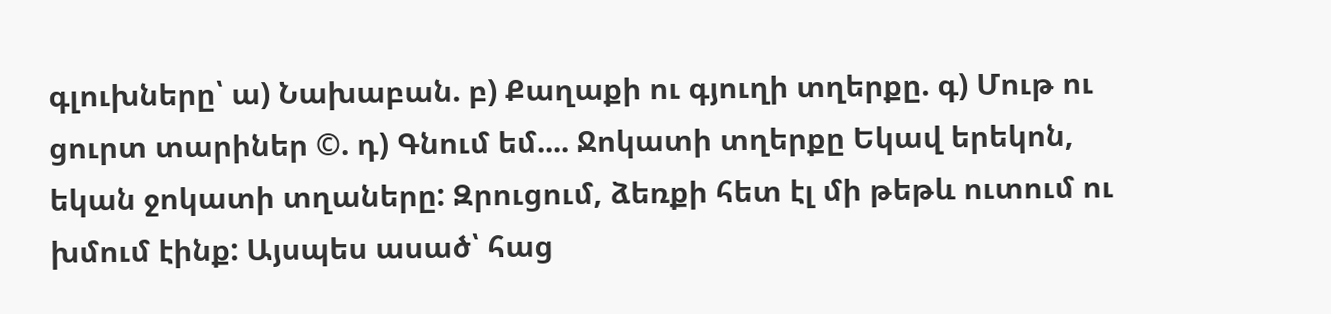գլուխները՝ ա) Նախաբան. բ) Քաղաքի ու գյուղի տղերքը. գ) Մութ ու ցուրտ տարիներ ©. դ) Գնում եմ.... Ջոկատի տղերքը Եկավ երեկոն, եկան ջոկատի տղաները: Զրուցում, ձեռքի հետ էլ մի թեթև ուտում ու խմում էինք: Այսպես ասած՝ հաց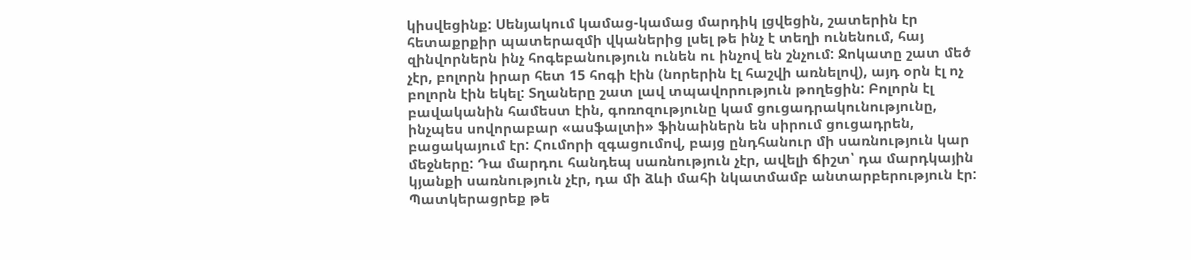կիսվեցինք: Սենյակում կամաց-կամաց մարդիկ լցվեցին, շատերին էր հետաքրքիր պատերազմի վկաներից լսել թե ինչ է տեղի ունենում, հայ զինվորներն ինչ հոգեբանություն ունեն ու ինչով են շնչում: Ջոկատը շատ մեծ չէր, բոլորն իրար հետ 15 հոգի էին (նորերին էլ հաշվի առնելով), այդ օրն էլ ոչ բոլորն էին եկել: Տղաները շատ լավ տպավորություն թողեցին: Բոլորն էլ բավականին համեստ էին, գոռոզությունը կամ ցուցադրակունությունը, ինչպես սովորաբար «ասֆալտի» ֆինաիներն են սիրում ցուցադրեն, բացակայում էր: Հումորի զգացումով, բայց ընդհանուր մի սառնություն կար մեջները: Դա մարդու հանդեպ սառնություն չէր, ավելի ճիշտ՝ դա մարդկային կյանքի սառնություն չէր, դա մի ձևի մահի նկատմամբ անտարբերություն էր: Պատկերացրեք թե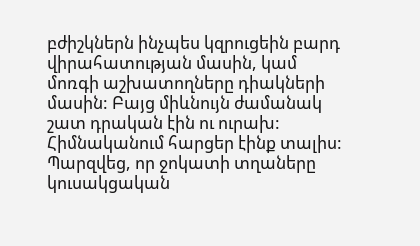բժիշկներն ինչպես կզրուցեին բարդ վիրահատության մասին, կամ մոռգի աշխատողները դիակների մասին: Բայց միևնույն ժամանակ շատ դրական էին ու ուրախ: Հիմնականում հարցեր էինք տալիս: Պարզվեց, որ ջոկատի տղաները կուսակցական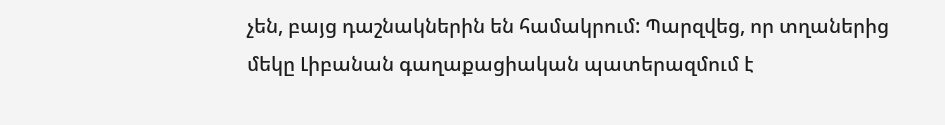չեն, բայց դաշնակներին են համակրում: Պարզվեց, որ տղաներից մեկը Լիբանան գաղաքացիական պատերազմում է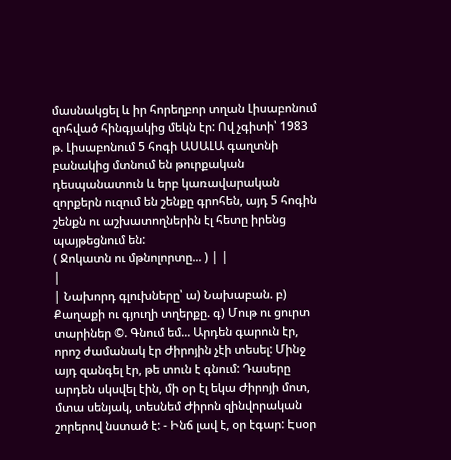մասնակցել և իր հորեղբոր տղան Լիսաբոնում զոհված հինգյակից մեկն էր: Ով չգիտի՝ 1983 թ. Լիսաբոնում 5 հոգի ԱՍԱԼԱ գաղտնի բանակից մտնում են թուրքական դեսպանատուն և երբ կառավարական զորքերն ուզում են շենքը գրոհեն, այդ 5 հոգին շենքն ու աշխատողներին էլ հետը իրենց պայթեցնում են:
( Ջոկատն ու մթնոլորտը... ) | |
|
| Նախորդ գլուխները՝ ա) Նախաբան. բ) Քաղաքի ու գյուղի տղերքը. գ) Մութ ու ցուրտ տարիներ ©. Գնում եմ... Արդեն գարուն էր, որոշ ժամանակ էր Ժիրոյին չէի տեսել: Մինջ այդ զանգել էր, թե տուն է գնում: Դասերը արդեն սկսվել էին, մի օր էլ եկա Ժիրոյի մոտ, մտա սենյակ, տեսնեմ Ժիրոն զինվորական շորերով նստած է: - Ինճ լավ է, օր էգար: Էսօր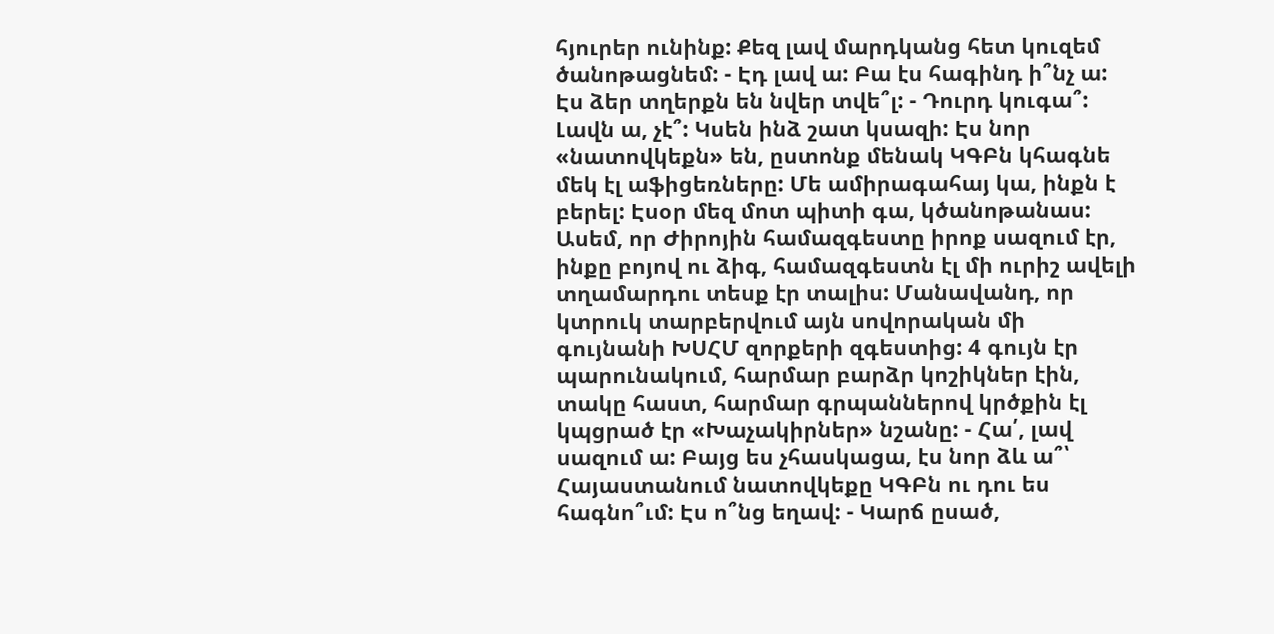հյուրեր ունինք: Քեզ լավ մարդկանց հետ կուզեմ ծանոթացնեմ: - Էդ լավ ա: Բա էս հագինդ ի՞նչ ա: Էս ձեր տղերքն են նվեր տվե՞լ: - Դուրդ կուգա՞: Լավն ա, չէ՞: Կսեն ինձ շատ կսազի: Էս նոր «նատովկեքն» են, ըստոնք մենակ ԿԳԲն կհագնե մեկ էլ աֆիցեռները: Մե ամիրագահայ կա, ինքն է բերել: Էսօր մեզ մոտ պիտի գա, կծանոթանաս:
Ասեմ, որ Ժիրոյին համազգեստը իրոք սազում էր, ինքը բոյով ու ձիգ, համազգեստն էլ մի ուրիշ ավելի տղամարդու տեսք էր տալիս: Մանավանդ, որ կտրուկ տարբերվում այն սովորական մի գույնանի ԽՍՀՄ զորքերի զգեստից: 4 գույն էր պարունակում, հարմար բարձր կոշիկներ էին, տակը հաստ, հարմար գրպաններով կրծքին էլ կպցրած էր «Խաչակիրներ» նշանը: - Հա՛, լավ սազում ա: Բայց ես չհասկացա, էս նոր ձև ա՞՝ Հայաստանում նատովկեքը ԿԳԲն ու դու ես հագնո՞ւմ: Էս ո՞նց եղավ: - Կարճ ըսած,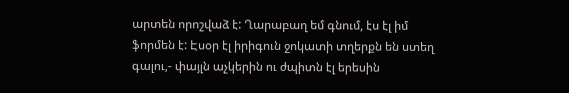արտեն որոշվաձ է: Ղարաբաղ եմ գնում, էս էլ իմ ֆորմեն է: Էսօր էլ իրիգուն ջոկատի տղերքն են ստեղ գալու,- փայլն աչկերին ու ժպիտն էլ երեսին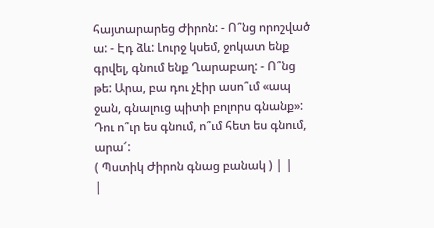հայտարարեց Ժիրոն: - Ո՞նց որոշված ա: - Էդ ձև: Լուրջ կսեմ, ջոկատ ենք գրվել, գնում ենք Ղարաբաղ: - Ո՞նց թե: Արա, բա դու չէիր ասո՞ւմ «ապ ջան, գնալուց պիտի բոլորս գնանք»: Դու ո՞ւր ես գնում, ո՞ւմ հետ ես գնում, արա՜:
( Պստիկ Ժիրոն գնաց բանակ ) | |
|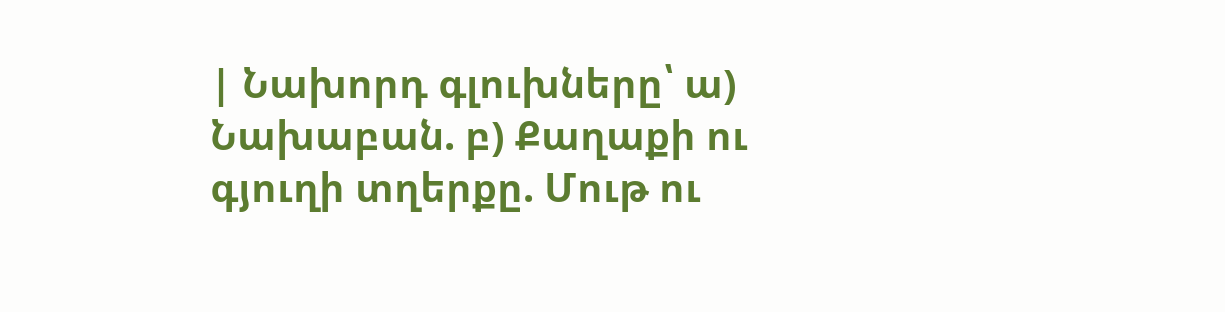| Նախորդ գլուխները՝ ա) Նախաբան. բ) Քաղաքի ու գյուղի տղերքը. Մութ ու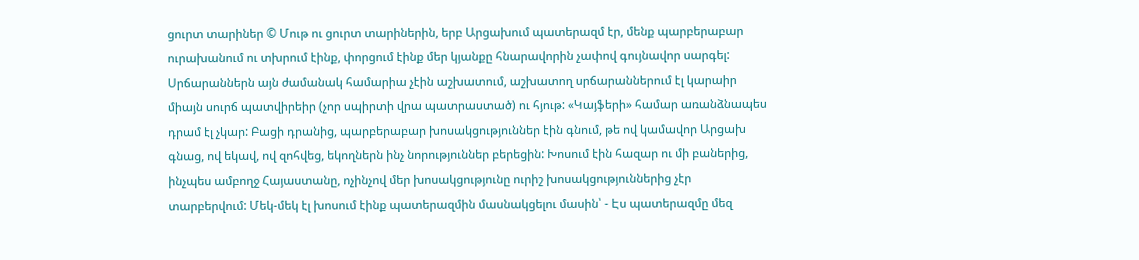ցուրտ տարիներ © Մութ ու ցուրտ տարիներին, երբ Արցախում պատերազմ էր, մենք պարբերաբար ուրախանում ու տխրում էինք, փորցում էինք մեր կյանքը հնարավորին չափով գույնավոր սարգել: Սրճարաններն այն ժամանակ համարիա չէին աշխատում, աշխատող սրճարաններում էլ կարաիր միայն սուրճ պատվիրեիր (չոր սպիրտի վրա պատրաստած) ու հյութ: «Կայֆերի» համար առանձնապես դրամ էլ չկար: Բացի դրանից, պարբերաբար խոսակցություններ էին գնում, թե ով կամավոր Արցախ գնաց, ով եկավ, ով զոհվեց, եկողներն ինչ նորություններ բերեցին: Խոսում էին հազար ու մի բաներից, ինչպես ամբողջ Հայաստանը, ոչինչով մեր խոսակցությունը ուրիշ խոսակցություններից չէր տարբերվում: Մեկ-մեկ էլ խոսում էինք պատերազմին մասնակցելու մասին՝ - Էս պատերազմը մեզ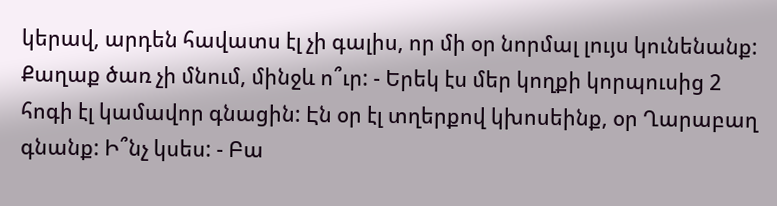կերավ, արդեն հավատս էլ չի գալիս, որ մի օր նորմալ լույս կունենանք: Քաղաք ծառ չի մնում, մինջև ո՞ւր: - Երեկ էս մեր կողքի կորպուսից 2 հոգի էլ կամավոր գնացին: Էն օր էլ տղերքով կխոսեինք, օր Ղարաբաղ գնանք: Ի՞նչ կսես: - Բա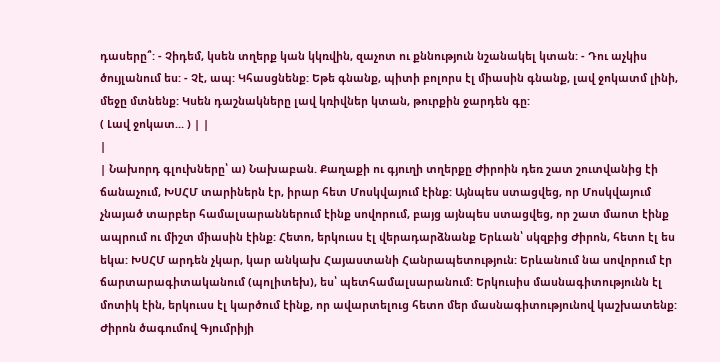դասերը՞: - Չիդեմ, կսեն տղերք կան կկռվին, զաչոտ ու քննություն նշանակել կտան: - Դու աչկիս ծույլանում ես: - Չէ, ապ: Կհասցնենք: Եթե գնանք, պիտի բոլորս էլ միասին գնանք, լավ ջոկատմ լինի, մեջը մտնենք: Կսեն դաշնակները լավ կռիվներ կտան, թուրքին ջարդեն գը:
( Լավ ջոկատ... ) | |
|
| Նախորդ գլուխները՝ ա) Նախաբան. Քաղաքի ու գյուղի տղերքը Ժիրոին դեռ շատ շուտվանից էի ճանաչում, ԽՍՀՄ տարիներն էր, իրար հետ Մոսկվայում էինք: Այնպես ստացվեց, որ Մոսկվայում չնայած տարբեր համալսարաններում էինք սովորում, բայց այնպես ստացվեց, որ շատ մաոտ էինք ապրում ու միշտ միասին էինք: Հետո, երկուսս էլ վերադարձնանք Երևան՝ սկզբից Ժիրոն, հետո էլ ես եկա: ԽՍՀՄ արդեն չկար, կար անկախ Հայաստանի Հանրապետություն: Երևանում նա սովորում էր ճարտարագիտականում (պոլիտեխ), ես՝ պետհամալսարանում: Երկուսիս մասնագիտությունն էլ մոտիկ էին, երկուսս էլ կարծում էինք, որ ավարտելուց հետո մեր մասնագիտությունով կաշխատենք: Ժիրոն ծագումով Գյումրիյի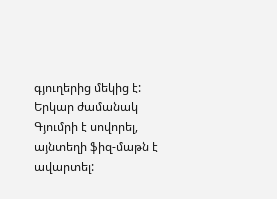գյուղերից մեկից է: Երկար ժամանակ Գյումրի է սովորել, այնտեղի ֆիզ-մաթն է ավարտել: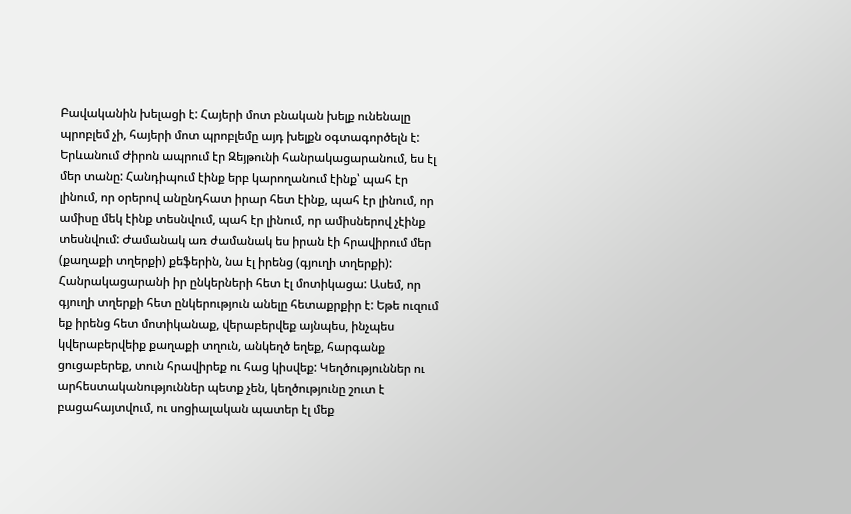Բավականին խելացի է: Հայերի մոտ բնական խելք ունենալը պրոբլեմ չի, հայերի մոտ պրոբլեմը այդ խելքն օգտագործելն է: Երևանում Ժիրոն ապրում էր Զեյթունի հանրակացարանում, ես էլ մեր տանը: Հանդիպում էինք երբ կարողանում էինք՝ պահ էր լինում, որ օրերով անընդհատ իրար հետ էինք, պահ էր լինում, որ ամիսը մեկ էինք տեսնվում, պահ էր լինում, որ ամիսներով չէինք տեսնվում: Ժամանակ առ ժամանակ ես իրան էի հրավիրում մեր (քաղաքի տղերքի) քեֆերին, նա էլ իրենց (գյուղի տղերքի): Հանրակացարանի իր ընկերների հետ էլ մոտիկացա: Ասեմ, որ գյուղի տղերքի հետ ընկերություն անելը հետաքրքիր է: Եթե ուզում եք իրենց հետ մոտիկանաք, վերաբերվեք այնպես, ինչպես կվերաբերվեիք քաղաքի տղուն, անկեղծ եղեք, հարգանք ցուցաբերեք, տուն հրավիրեք ու հաց կիսվեք: Կեղծություններ ու արհեստականություններ պետք չեն, կեղծությունը շուտ է բացահայտվում, ու սոցիալական պատեր էլ մեք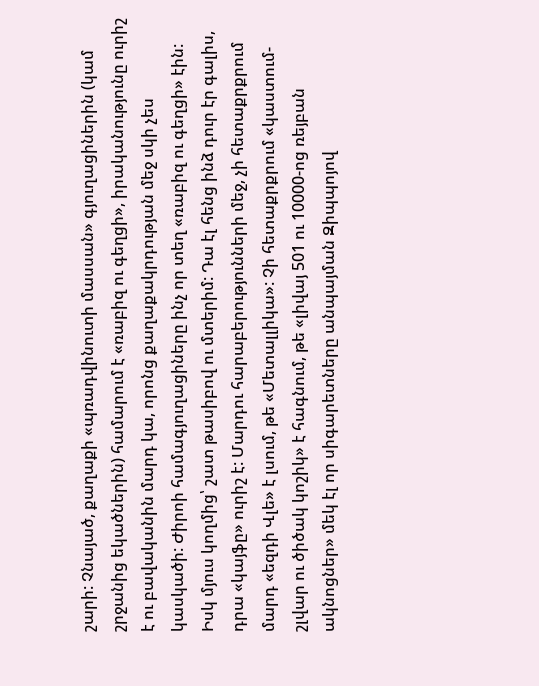շարի: Չնայած, քաղաքի «պռադվինուտի մասսան» գյուղացիներին (կամ շրջանից եկածներին) համարում է «ռաբիզ ու գեղցի», իրականությունը ուրիշ է ու բավականին մարդ կա, որոնց քաղաքակրդության մեջ սկի չես կասկածի: Ժիրոի համագյուղացիները ինչ որ տեղ «ռաբիզ ու գեղցի» էին: Իսկ մյուս կողմից՝ շատ թասիբով ու մտերիմ: Դա էլ հենց ինձ դուր էր գալիս, դրա «կայֆը» ուրիշ է: Մարդու հարաբերությունների մեջ, չի հետաքրքրում մարդ «եզդի Վլե» է լսում, թե «Մետալլիկա»: Չի հետաքրքրում «կաստում-շլվար ու ծիծակ կոշիկ» է հագնում, թե «լիվայ 501 ու 10000-ոց ռեյբան ակնոցներ» մեկ էլ որ սիգարետները անպայման Զիպպոյով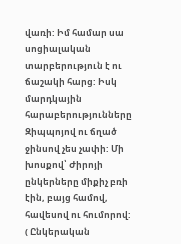վառի: Իմ համար սա սոցիալական տարբերություն է ու ճաշակի հարց: Իսկ մարդկային հարաբերությունները Զիպպոյով ու ճղած ջինսով չես չափի: Մի խոսքով՝ Ժիրոյի ընկերները միքիչ բռի էին, բայց համով, հավեսով ու հումորով:
( Ընկերական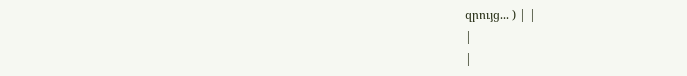զրույց... ) | |
|
|